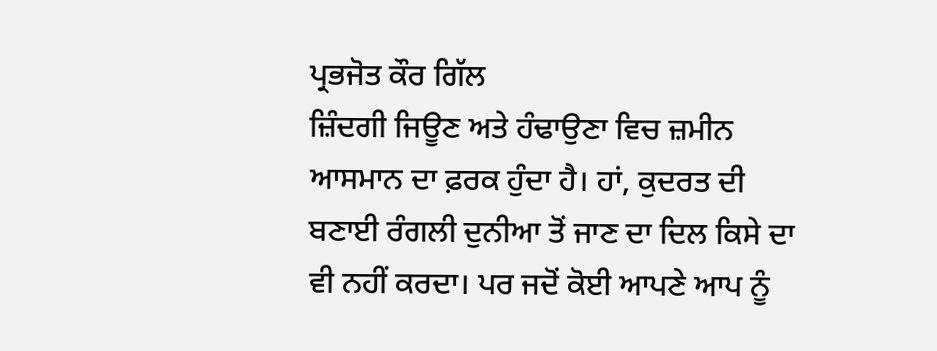ਪ੍ਰਭਜੋਤ ਕੌਰ ਗਿੱਲ
ਜ਼ਿੰਦਗੀ ਜਿਊਣ ਅਤੇ ਹੰਢਾਉਣਾ ਵਿਚ ਜ਼ਮੀਨ ਆਸਮਾਨ ਦਾ ਫ਼ਰਕ ਹੁੰਦਾ ਹੈ। ਹਾਂ, ਕੁਦਰਤ ਦੀ ਬਣਾਈ ਰੰਗਲੀ ਦੁਨੀਆ ਤੋਂ ਜਾਣ ਦਾ ਦਿਲ ਕਿਸੇ ਦਾ ਵੀ ਨਹੀਂ ਕਰਦਾ। ਪਰ ਜਦੋਂ ਕੋਈ ਆਪਣੇ ਆਪ ਨੂੰ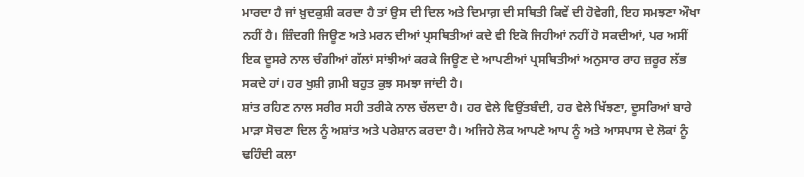ਮਾਰਦਾ ਹੈ ਜਾਂ ਖ਼ੁਦਕੁਸ਼ੀ ਕਰਦਾ ਹੈ ਤਾਂ ਉਸ ਦੀ ਦਿਲ ਅਤੇ ਦਿਮਾਗ਼ ਦੀ ਸਥਿਤੀ ਕਿਵੇਂ ਦੀ ਹੋਵੇਗੀ, ਇਹ ਸਮਝਣਾ ਔਖਾ ਨਹੀਂ ਹੈ। ਜ਼ਿੰਦਗੀ ਜਿਊਣ ਅਤੇ ਮਰਨ ਦੀਆਂ ਪ੍ਰਸਥਿਤੀਆਂ ਕਦੇ ਵੀ ਇਕੋ ਜਿਹੀਆਂ ਨਹੀਂ ਹੋ ਸਕਦੀਆਂ, ਪਰ ਅਸੀਂ ਇਕ ਦੂਸਰੇ ਨਾਲ ਚੰਗੀਆਂ ਗੱਲਾਂ ਸਾਂਝੀਆਂ ਕਰਕੇ ਜਿਊਣ ਦੇ ਆਪਣੀਆਂ ਪ੍ਰਸਥਿਤੀਆਂ ਅਨੁਸਾਰ ਰਾਹ ਜ਼ਰੂਰ ਲੱਭ ਸਕਦੇ ਹਾਂ। ਹਰ ਖੁਸ਼ੀ ਗ਼ਮੀ ਬਹੁਤ ਕੁਝ ਸਮਝਾ ਜਾਂਦੀ ਹੈ।
ਸ਼ਾਂਤ ਰਹਿਣ ਨਾਲ ਸਰੀਰ ਸਹੀ ਤਰੀਕੇ ਨਾਲ ਚੱਲਦਾ ਹੈ। ਹਰ ਵੇਲੇ ਵਿਉਂਤਬੰਦੀ, ਹਰ ਵੇਲੇ ਖਿੱਝਣਾ, ਦੂਸਰਿਆਂ ਬਾਰੇ ਮਾੜਾ ਸੋਚਣਾ ਦਿਲ ਨੂੰ ਅਸ਼ਾਂਤ ਅਤੇ ਪਰੇਸ਼ਾਨ ਕਰਦਾ ਹੈ। ਅਜਿਹੇ ਲੋਕ ਆਪਣੇ ਆਪ ਨੂੰ ਅਤੇ ਆਸਪਾਸ ਦੇ ਲੋਕਾਂ ਨੂੰ ਢਹਿੰਦੀ ਕਲਾ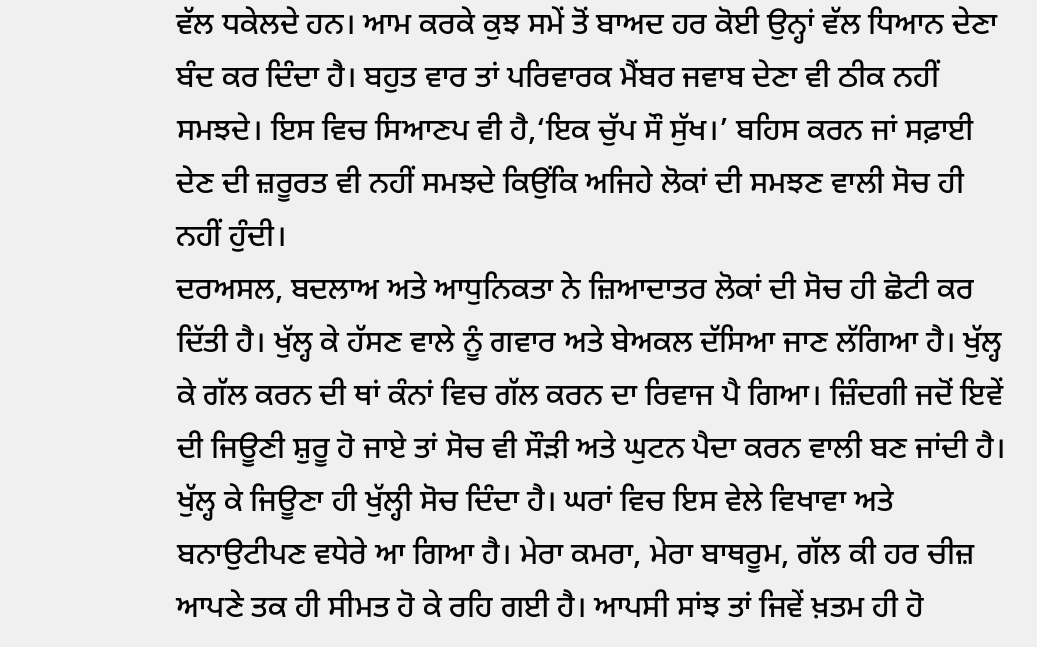ਵੱਲ ਧਕੇਲਦੇ ਹਨ। ਆਮ ਕਰਕੇ ਕੁਝ ਸਮੇਂ ਤੋਂ ਬਾਅਦ ਹਰ ਕੋਈ ਉਨ੍ਹਾਂ ਵੱਲ ਧਿਆਨ ਦੇਣਾ ਬੰਦ ਕਰ ਦਿੰਦਾ ਹੈ। ਬਹੁਤ ਵਾਰ ਤਾਂ ਪਰਿਵਾਰਕ ਮੈਂਬਰ ਜਵਾਬ ਦੇਣਾ ਵੀ ਠੀਕ ਨਹੀਂ ਸਮਝਦੇ। ਇਸ ਵਿਚ ਸਿਆਣਪ ਵੀ ਹੈ,‘ਇਕ ਚੁੱਪ ਸੌ ਸੁੱਖ।’ ਬਹਿਸ ਕਰਨ ਜਾਂ ਸਫ਼ਾਈ ਦੇਣ ਦੀ ਜ਼ਰੂਰਤ ਵੀ ਨਹੀਂ ਸਮਝਦੇ ਕਿਉਂਕਿ ਅਜਿਹੇ ਲੋਕਾਂ ਦੀ ਸਮਝਣ ਵਾਲੀ ਸੋਚ ਹੀ ਨਹੀਂ ਹੁੰਦੀ।
ਦਰਅਸਲ, ਬਦਲਾਅ ਅਤੇ ਆਧੁਨਿਕਤਾ ਨੇ ਜ਼ਿਆਦਾਤਰ ਲੋਕਾਂ ਦੀ ਸੋਚ ਹੀ ਛੋਟੀ ਕਰ ਦਿੱਤੀ ਹੈ। ਖੁੱਲ੍ਹ ਕੇ ਹੱਸਣ ਵਾਲੇ ਨੂੰ ਗਵਾਰ ਅਤੇ ਬੇਅਕਲ ਦੱਸਿਆ ਜਾਣ ਲੱਗਿਆ ਹੈ। ਖੁੱਲ੍ਹ ਕੇ ਗੱਲ ਕਰਨ ਦੀ ਥਾਂ ਕੰਨਾਂ ਵਿਚ ਗੱਲ ਕਰਨ ਦਾ ਰਿਵਾਜ ਪੈ ਗਿਆ। ਜ਼ਿੰਦਗੀ ਜਦੋਂ ਇਵੇਂ ਦੀ ਜਿਊਣੀ ਸ਼ੁਰੂ ਹੋ ਜਾਏ ਤਾਂ ਸੋਚ ਵੀ ਸੌੜੀ ਅਤੇ ਘੁਟਨ ਪੈਦਾ ਕਰਨ ਵਾਲੀ ਬਣ ਜਾਂਦੀ ਹੈ। ਖੁੱਲ੍ਹ ਕੇ ਜਿਊਣਾ ਹੀ ਖੁੱਲ੍ਹੀ ਸੋਚ ਦਿੰਦਾ ਹੈ। ਘਰਾਂ ਵਿਚ ਇਸ ਵੇਲੇ ਵਿਖਾਵਾ ਅਤੇ ਬਨਾਉਟੀਪਣ ਵਧੇਰੇ ਆ ਗਿਆ ਹੈ। ਮੇਰਾ ਕਮਰਾ, ਮੇਰਾ ਬਾਥਰੂਮ, ਗੱਲ ਕੀ ਹਰ ਚੀਜ਼ ਆਪਣੇ ਤਕ ਹੀ ਸੀਮਤ ਹੋ ਕੇ ਰਹਿ ਗਈ ਹੈ। ਆਪਸੀ ਸਾਂਝ ਤਾਂ ਜਿਵੇਂ ਖ਼ਤਮ ਹੀ ਹੋ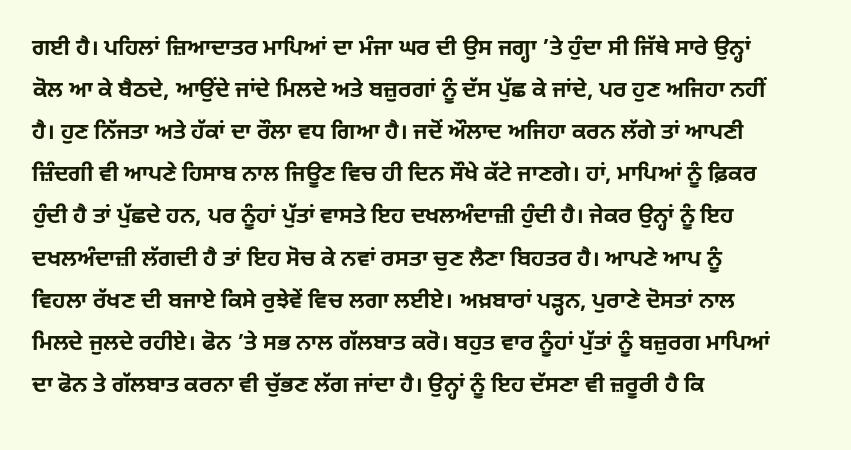ਗਈ ਹੈ। ਪਹਿਲਾਂ ਜ਼ਿਆਦਾਤਰ ਮਾਪਿਆਂ ਦਾ ਮੰਜਾ ਘਰ ਦੀ ਉਸ ਜਗ੍ਹਾ ’ਤੇ ਹੁੰਦਾ ਸੀ ਜਿੱਥੇ ਸਾਰੇ ਉਨ੍ਹਾਂ ਕੋਲ ਆ ਕੇ ਬੈਠਦੇ, ਆਉਂਦੇ ਜਾਂਦੇ ਮਿਲਦੇ ਅਤੇ ਬਜ਼ੁਰਗਾਂ ਨੂੰ ਦੱਸ ਪੁੱਛ ਕੇ ਜਾਂਦੇ, ਪਰ ਹੁਣ ਅਜਿਹਾ ਨਹੀਂ ਹੈ। ਹੁਣ ਨਿੱਜਤਾ ਅਤੇ ਹੱਕਾਂ ਦਾ ਰੌਲਾ ਵਧ ਗਿਆ ਹੈ। ਜਦੋਂ ਔਲਾਦ ਅਜਿਹਾ ਕਰਨ ਲੱਗੇ ਤਾਂ ਆਪਣੀ ਜ਼ਿੰਦਗੀ ਵੀ ਆਪਣੇ ਹਿਸਾਬ ਨਾਲ ਜਿਊਣ ਵਿਚ ਹੀ ਦਿਨ ਸੌਖੇ ਕੱਟੇ ਜਾਣਗੇ। ਹਾਂ, ਮਾਪਿਆਂ ਨੂੰ ਫ਼ਿਕਰ ਹੁੰਦੀ ਹੈ ਤਾਂ ਪੁੱਛਦੇ ਹਨ, ਪਰ ਨੂੰਹਾਂ ਪੁੱਤਾਂ ਵਾਸਤੇ ਇਹ ਦਖਲਅੰਦਾਜ਼ੀ ਹੁੰਦੀ ਹੈ। ਜੇਕਰ ਉਨ੍ਹਾਂ ਨੂੰ ਇਹ ਦਖਲਅੰਦਾਜ਼ੀ ਲੱਗਦੀ ਹੈ ਤਾਂ ਇਹ ਸੋਚ ਕੇ ਨਵਾਂ ਰਸਤਾ ਚੁਣ ਲੈਣਾ ਬਿਹਤਰ ਹੈ। ਆਪਣੇ ਆਪ ਨੂੰ ਵਿਹਲਾ ਰੱਖਣ ਦੀ ਬਜਾਏ ਕਿਸੇ ਰੁਝੇਵੇਂ ਵਿਚ ਲਗਾ ਲਈਏ। ਅਖ਼ਬਾਰਾਂ ਪੜ੍ਹਨ, ਪੁਰਾਣੇ ਦੋਸਤਾਂ ਨਾਲ ਮਿਲਦੇ ਜੁਲਦੇ ਰਹੀਏ। ਫੋਨ ’ਤੇ ਸਭ ਨਾਲ ਗੱਲਬਾਤ ਕਰੋ। ਬਹੁਤ ਵਾਰ ਨੂੰਹਾਂ ਪੁੱਤਾਂ ਨੂੰ ਬਜ਼ੁਰਗ ਮਾਪਿਆਂ ਦਾ ਫੋਨ ਤੇ ਗੱਲਬਾਤ ਕਰਨਾ ਵੀ ਚੁੱਭਣ ਲੱਗ ਜਾਂਦਾ ਹੈ। ਉਨ੍ਹਾਂ ਨੂੰ ਇਹ ਦੱਸਣਾ ਵੀ ਜ਼ਰੂਰੀ ਹੈ ਕਿ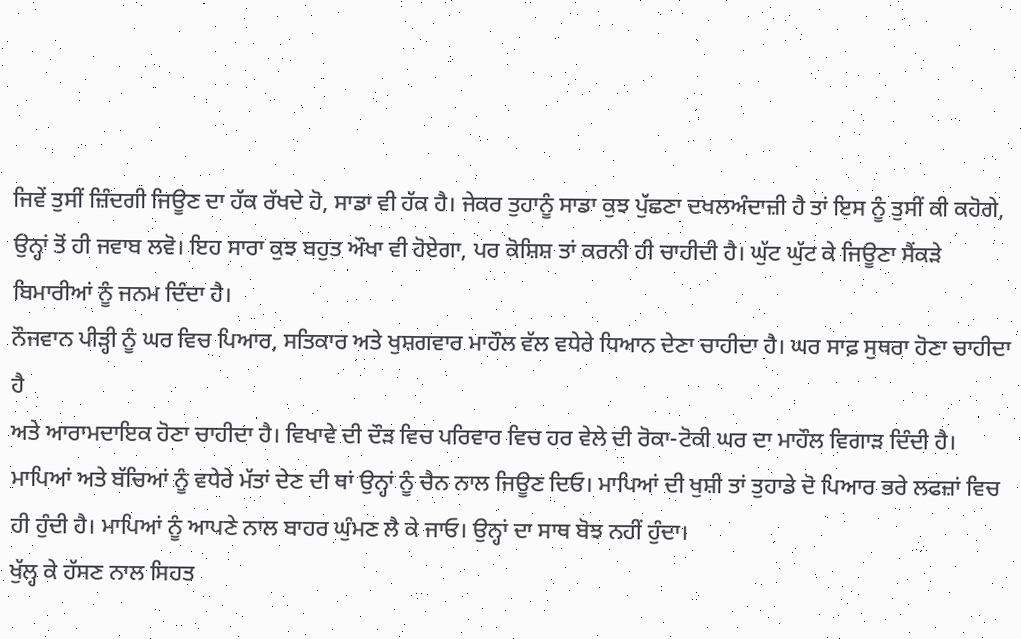ਜਿਵੇਂ ਤੁਸੀਂ ਜ਼ਿੰਦਗੀ ਜਿਊਣ ਦਾ ਹੱਕ ਰੱਖਦੇ ਹੋ, ਸਾਡਾ ਵੀ ਹੱਕ ਹੈ। ਜੇਕਰ ਤੁਹਾਨੂੰ ਸਾਡਾ ਕੁਝ ਪੁੱਛਣਾ ਦਖਲਅੰਦਾਜ਼ੀ ਹੈ ਤਾਂ ਇਸ ਨੂੰ ਤੁਸੀਂ ਕੀ ਕਹੋਗੇ, ਉਨ੍ਹਾਂ ਤੋਂ ਹੀ ਜਵਾਬ ਲਵੋ। ਇਹ ਸਾਰਾ ਕੁਝ ਬਹੁਤ ਔਖਾ ਵੀ ਹੋਏਗਾ, ਪਰ ਕੋਸ਼ਿਸ਼ ਤਾਂ ਕਰਨੀ ਹੀ ਚਾਹੀਦੀ ਹੈ। ਘੁੱਟ ਘੁੱਟ ਕੇ ਜਿਊਣਾ ਸੈਂਕੜੇ ਬਿਮਾਰੀਆਂ ਨੂੰ ਜਨਮ ਦਿੰਦਾ ਹੈ।
ਨੌਜਵਾਨ ਪੀੜ੍ਹੀ ਨੂੰ ਘਰ ਵਿਚ ਪਿਆਰ, ਸਤਿਕਾਰ ਅਤੇ ਖੁਸ਼ਗਵਾਰ ਮਾਹੌਲ ਵੱਲ ਵਧੇਰੇ ਧਿਆਨ ਦੇਣਾ ਚਾਹੀਦਾ ਹੈ। ਘਰ ਸਾਫ਼ ਸੁਥਰਾ ਹੋਣਾ ਚਾਹੀਦਾ ਹੈ
ਅਤੇ ਆਰਾਮਦਾਇਕ ਹੋਣਾ ਚਾਹੀਦਾ ਹੈ। ਵਿਖਾਵੇ ਦੀ ਦੌੜ ਵਿਚ ਪਰਿਵਾਰ ਵਿਚ ਹਰ ਵੇਲੇ ਦੀ ਰੋਕਾ-ਟੋਕੀ ਘਰ ਦਾ ਮਾਹੌਲ ਵਿਗਾੜ ਦਿੰਦੀ ਹੈ। ਮਾਪਿਆਂ ਅਤੇ ਬੱਚਿਆਂ ਨੂੰ ਵਧੇਰੇ ਮੱਤਾਂ ਦੇਣ ਦੀ ਥਾਂ ਉਨ੍ਹਾਂ ਨੂੰ ਚੈਨ ਨਾਲ ਜਿਊਣ ਦਿਓ। ਮਾਪਿਆਂ ਦੀ ਖੁਸ਼ੀ ਤਾਂ ਤੁਹਾਡੇ ਦੋ ਪਿਆਰ ਭਰੇ ਲਫਜ਼ਾਂ ਵਿਚ ਹੀ ਹੁੰਦੀ ਹੈ। ਮਾਪਿਆਂ ਨੂੰ ਆਪਣੇ ਨਾਲ ਬਾਹਰ ਘੁੰਮਣ ਲੈ ਕੇ ਜਾਓ। ਉਨ੍ਹਾਂ ਦਾ ਸਾਥ ਬੋਝ ਨਹੀਂ ਹੁੰਦਾ।
ਖੁੱਲ੍ਹ ਕੇ ਹੱਸਣ ਨਾਲ ਸਿਹਤ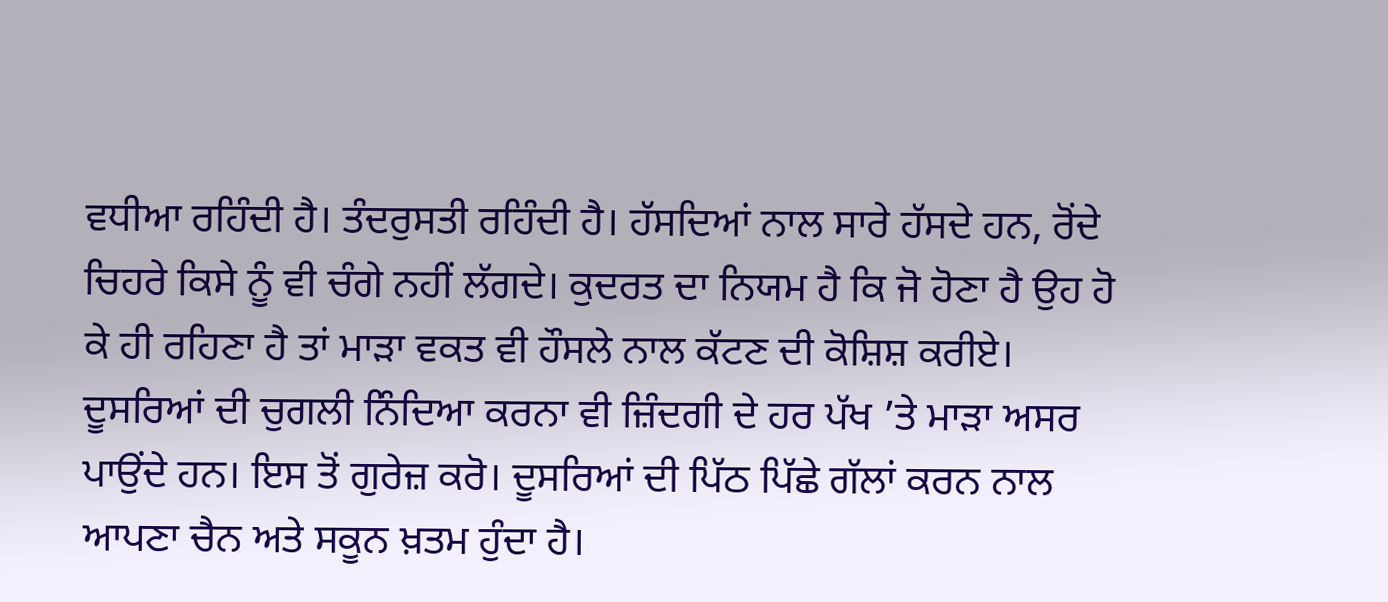ਵਧੀਆ ਰਹਿੰਦੀ ਹੈ। ਤੰਦਰੁਸਤੀ ਰਹਿੰਦੀ ਹੈ। ਹੱਸਦਿਆਂ ਨਾਲ ਸਾਰੇ ਹੱਸਦੇ ਹਨ, ਰੋਂਦੇ ਚਿਹਰੇ ਕਿਸੇ ਨੂੰ ਵੀ ਚੰਗੇ ਨਹੀਂ ਲੱਗਦੇ। ਕੁਦਰਤ ਦਾ ਨਿਯਮ ਹੈ ਕਿ ਜੋ ਹੋਣਾ ਹੈ ਉਹ ਹੋ ਕੇ ਹੀ ਰਹਿਣਾ ਹੈ ਤਾਂ ਮਾੜਾ ਵਕਤ ਵੀ ਹੌਸਲੇ ਨਾਲ ਕੱਟਣ ਦੀ ਕੋਸ਼ਿਸ਼ ਕਰੀਏ। ਦੂਸਰਿਆਂ ਦੀ ਚੁਗਲੀ ਨਿੰਦਿਆ ਕਰਨਾ ਵੀ ਜ਼ਿੰਦਗੀ ਦੇ ਹਰ ਪੱਖ ’ਤੇ ਮਾੜਾ ਅਸਰ ਪਾਉਂਦੇ ਹਨ। ਇਸ ਤੋਂ ਗੁਰੇਜ਼ ਕਰੋ। ਦੂਸਰਿਆਂ ਦੀ ਪਿੱਠ ਪਿੱਛੇ ਗੱਲਾਂ ਕਰਨ ਨਾਲ ਆਪਣਾ ਚੈਨ ਅਤੇ ਸਕੂਨ ਖ਼ਤਮ ਹੁੰਦਾ ਹੈ।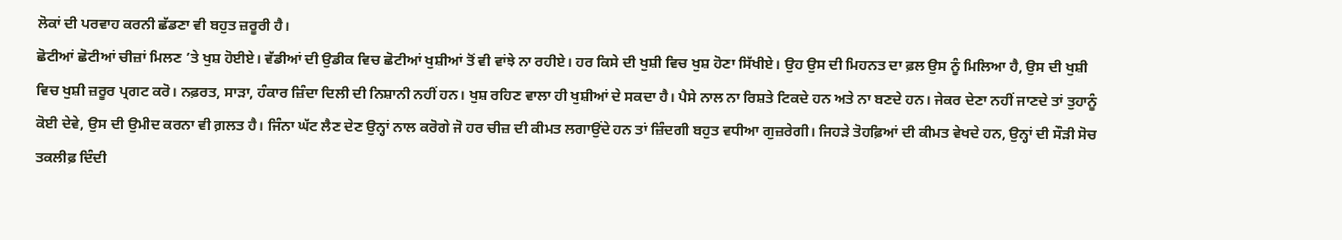ਲੋਕਾਂ ਦੀ ਪਰਵਾਹ ਕਰਨੀ ਛੱਡਣਾ ਵੀ ਬਹੁਤ ਜ਼ਰੂਰੀ ਹੈ।
ਛੋਟੀਆਂ ਛੋਟੀਆਂ ਚੀਜ਼ਾਂ ਮਿਲਣ ’ਤੇ ਖੁਸ਼ ਹੋਈਏ। ਵੱਡੀਆਂ ਦੀ ਉਡੀਕ ਵਿਚ ਛੋਟੀਆਂ ਖੁਸ਼ੀਆਂ ਤੋਂ ਵੀ ਵਾਂਝੇ ਨਾ ਰਹੀਏ। ਹਰ ਕਿਸੇ ਦੀ ਖੁਸ਼ੀ ਵਿਚ ਖੁਸ਼ ਹੋਣਾ ਸਿੱਖੀਏ। ਉਹ ਉਸ ਦੀ ਮਿਹਨਤ ਦਾ ਫ਼ਲ ਉਸ ਨੂੰ ਮਿਲਿਆ ਹੈ, ਉਸ ਦੀ ਖੁਸ਼ੀ ਵਿਚ ਖੁਸ਼ੀ ਜ਼ਰੂਰ ਪ੍ਰਗਟ ਕਰੋ। ਨਫ਼ਰਤ, ਸਾੜਾ, ਹੰਕਾਰ ਜ਼ਿੰਦਾ ਦਿਲੀ ਦੀ ਨਿਸ਼ਾਨੀ ਨਹੀਂ ਹਨ। ਖੁਸ਼ ਰਹਿਣ ਵਾਲਾ ਹੀ ਖੁਸ਼ੀਆਂ ਦੇ ਸਕਦਾ ਹੈ। ਪੈਸੇ ਨਾਲ ਨਾ ਰਿਸ਼ਤੇ ਟਿਕਦੇ ਹਨ ਅਤੇ ਨਾ ਬਣਦੇ ਹਨ। ਜੇਕਰ ਦੇਣਾ ਨਹੀਂ ਜਾਣਦੇ ਤਾਂ ਤੁਹਾਨੂੰ ਕੋਈ ਦੇਵੇ, ਉਸ ਦੀ ਉਮੀਦ ਕਰਨਾ ਵੀ ਗ਼ਲਤ ਹੈ। ਜਿੰਨਾ ਘੱਟ ਲੈਣ ਦੇਣ ਉਨ੍ਹਾਂ ਨਾਲ ਕਰੋਗੇ ਜੋ ਹਰ ਚੀਜ਼ ਦੀ ਕੀਮਤ ਲਗਾਉਂਦੇ ਹਨ ਤਾਂ ਜ਼ਿੰਦਗੀ ਬਹੁਤ ਵਧੀਆ ਗੁਜ਼ਰੇਗੀ। ਜਿਹੜੇ ਤੋਹਫ਼ਿਆਂ ਦੀ ਕੀਮਤ ਵੇਖਦੇ ਹਨ, ਉਨ੍ਹਾਂ ਦੀ ਸੌੜੀ ਸੋਚ ਤਕਲੀਫ਼ ਦਿੰਦੀ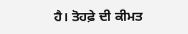ਹੈ। ਤੋਹਫ਼ੇ ਦੀ ਕੀਮਤ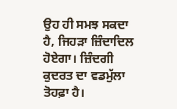ਉਹ ਹੀ ਸਮਝ ਸਕਦਾ ਹੈ, ਜਿਹੜਾ ਜ਼ਿੰਦਾਦਿਲ ਹੋਏਗਾ। ਜ਼ਿੰਦਗੀ ਕੁਦਰਤ ਦਾ ਵਡਮੁੱਲਾ ਤੋਹਫ਼ਾ ਹੈ।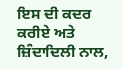ਇਸ ਦੀ ਕਦਰ ਕਰੀਏ ਅਤੇ ਜ਼ਿੰਦਾਦਿਲੀ ਨਾਲ,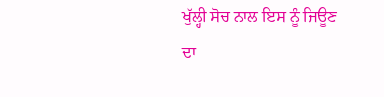ਖੁੱਲ੍ਹੀ ਸੋਚ ਨਾਲ ਇਸ ਨੂੰ ਜਿਊਣ ਦਾ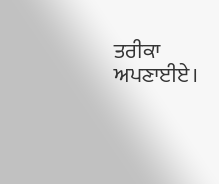ਤਰੀਕਾ ਅਪਣਾਈਏ।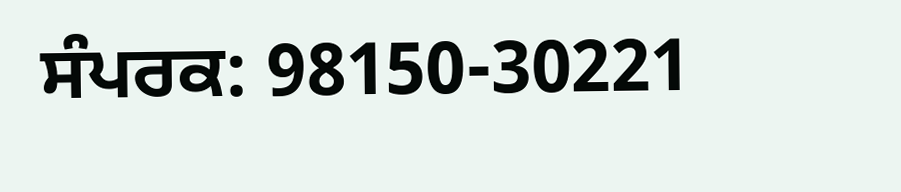ਸੰਪਰਕ: 98150-30221